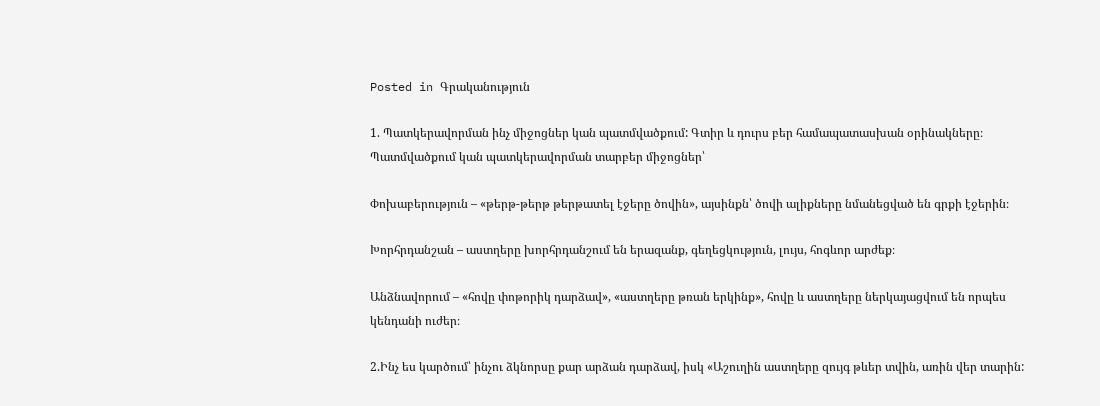Posted in Գրականություն

1. Պատկերավորման ինչ միջոցներ կան պատմվածքում: Գտիր և դուրս բեր համապատասխան օրինակները։
Պատմվածքում կան պատկերավորման տարբեր միջոցներ՝

Փոխաբերություն – «թերթ-թերթ թերթատել էջերը ծովին», այսինքն՝ ծովի ալիքները նմանեցված են գրքի էջերին։

Խորհրդանշան – աստղերը խորհրդանշում են երազանք, գեղեցկություն, լույս, հոգևոր արժեք։

Անձնավորում – «հովը փոթորիկ դարձավ», «աստղերը թռան երկինք», հովը և աստղերը ներկայացվում են որպես կենդանի ուժեր։

2.Ինչ ես կարծում՝ ինչու ձկնորսը քար արձան դարձավ, իսկ «Աշուղին աստղերը զույգ թևեր տվին, առին վեր տարին: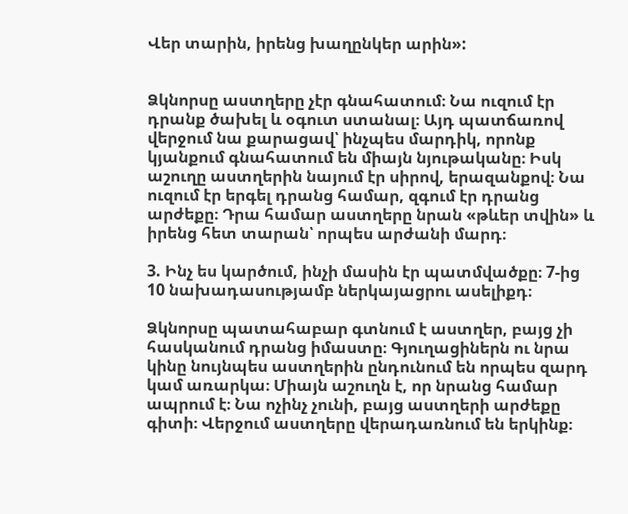Վեր տարին, իրենց խաղընկեր արին»:


Ձկնորսը աստղերը չէր գնահատում։ Նա ուզում էր դրանք ծախել և օգուտ ստանալ։ Այդ պատճառով վերջում նա քարացավ՝ ինչպես մարդիկ, որոնք կյանքում գնահատում են միայն նյութականը։ Իսկ աշուղը աստղերին նայում էր սիրով, երազանքով։ Նա ուզում էր երգել դրանց համար, զգում էր դրանց արժեքը։ Դրա համար աստղերը նրան «թևեր տվին» և իրենց հետ տարան՝ որպես արժանի մարդ։

3. Ինչ ես կարծում, ինչի մասին էր պատմվածքը։ 7-ից 10 նախադասությամբ ներկայացրու ասելիքդ։

Ձկնորսը պատահաբար գտնում է աստղեր, բայց չի հասկանում դրանց իմաստը։ Գյուղացիներն ու նրա կինը նույնպես աստղերին ընդունում են որպես զարդ կամ առարկա։ Միայն աշուղն է, որ նրանց համար ապրում է։ Նա ոչինչ չունի, բայց աստղերի արժեքը գիտի։ Վերջում աստղերը վերադառնում են երկինք։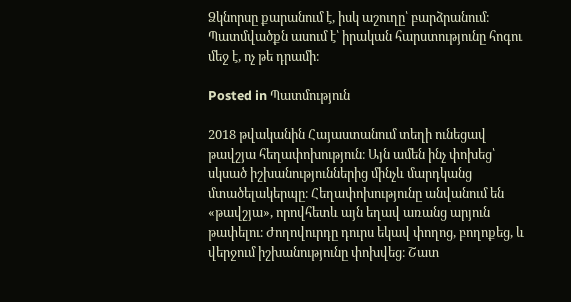Ձկնորսը քարանում է, իսկ աշուղը՝ բարձրանում։ Պատմվածքն ասում է՝ իրական հարստությունը հոգու մեջ է, ոչ թե դրամի։

Posted in Պատմություն

2018 թվականին Հայաստանում տեղի ունեցավ թավշյա հեղափոխություն։ Այն ամեն ինչ փոխեց՝ սկսած իշխանություններից մինչև մարդկանց մտածելակերպը։ Հեղափոխությունը անվանում են «թավշյա», որովհետև այն եղավ առանց արյուն թափելու։ Ժողովուրդը դուրս եկավ փողոց, բողոքեց, և վերջում իշխանությունը փոխվեց։ Շատ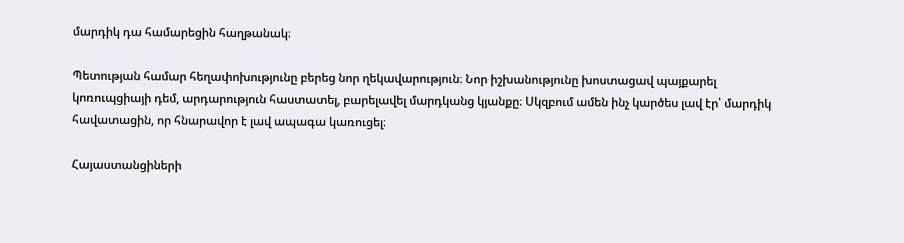մարդիկ դա համարեցին հաղթանակ։

Պետության համար հեղափոխությունը բերեց նոր ղեկավարություն։ Նոր իշխանությունը խոստացավ պայքարել կոռուպցիայի դեմ, արդարություն հաստատել, բարելավել մարդկանց կյանքը։ Սկզբում ամեն ինչ կարծես լավ էր՝ մարդիկ հավատացին, որ հնարավոր է լավ ապագա կառուցել։

Հայաստանցիների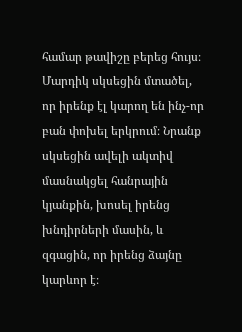համար թավիշը բերեց հույս։ Մարդիկ սկսեցին մտածել, որ իրենք էլ կարող են ինչ-որ բան փոխել երկրում։ Նրանք սկսեցին ավելի ակտիվ մասնակցել հանրային կյանքին, խոսել իրենց խնդիրների մասին, և զգացին, որ իրենց ձայնը կարևոր է։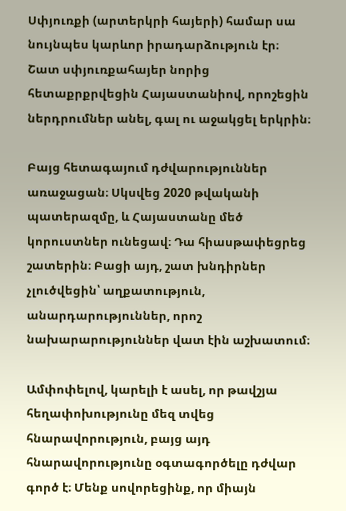Սփյուռքի (արտերկրի հայերի) համար սա նույնպես կարևոր իրադարձություն էր։ Շատ սփյուռքահայեր նորից հետաքրքրվեցին Հայաստանիով, որոշեցին ներդրումներ անել, գալ ու աջակցել երկրին։

Բայց հետագայում դժվարություններ առաջացան։ Սկսվեց 2020 թվականի պատերազմը, և Հայաստանը մեծ կորուստներ ունեցավ։ Դա հիասթափեցրեց շատերին։ Բացի այդ, շատ խնդիրներ չլուծվեցին՝ աղքատություն, անարդարություններ, որոշ նախարարություններ վատ էին աշխատում։

Ամփոփելով, կարելի է ասել, որ թավշյա հեղափոխությունը մեզ տվեց հնարավորություն, բայց այդ հնարավորությունը օգտագործելը դժվար գործ է։ Մենք սովորեցինք, որ միայն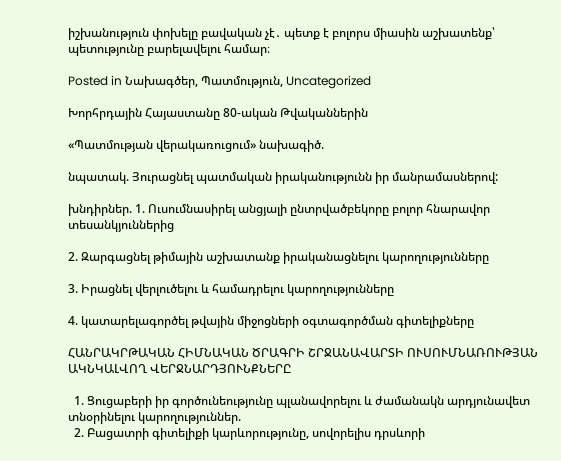իշխանություն փոխելը բավական չէ․ պետք է բոլորս միասին աշխատենք՝ պետությունը բարելավելու համար։

Posted in Նախագծեր, Պատմություն, Uncategorized

Խորհրդային Հայաստանը 80-ական Թվականներին

«Պատմության վերակառուցում» նախագիծ.

նպատակ. Յուրացնել պատմական իրականությունն իր մանրամասներով:

խնդիրներ. 1. Ուսումնասիրել անցյալի ընտրվածբեկորը բոլոր հնարավոր տեսանկյուններից

2. Զարգացնել թիմային աշխատանք իրականացնելու կարողությունները

3. Իրացնել վերլուծելու և համադրելու կարողությունները

4. կատարելագործել թվային միջոցների օգտագործման գիտելիքները

ՀԱՆՐԱԿՐԹԱԿԱՆ ՀԻՄՆԱԿԱՆ ԾՐԱԳՐԻ ՇՐՋԱՆԱՎԱՐՏԻ ՈՒՍՈՒՄՆԱՌՈՒԹՅԱՆ ԱԿՆԿԱԼՎՈՂ ՎԵՐՋՆԱՐԴՅՈՒՆՔՆԵՐԸ

  1. Ցուցաբերի իր գործունեությունը պլանավորելու և ժամանակն արդյունավետ տնօրինելու կարողություններ.
  2. Բացատրի գիտելիքի կարևորությունը, սովորելիս դրսևորի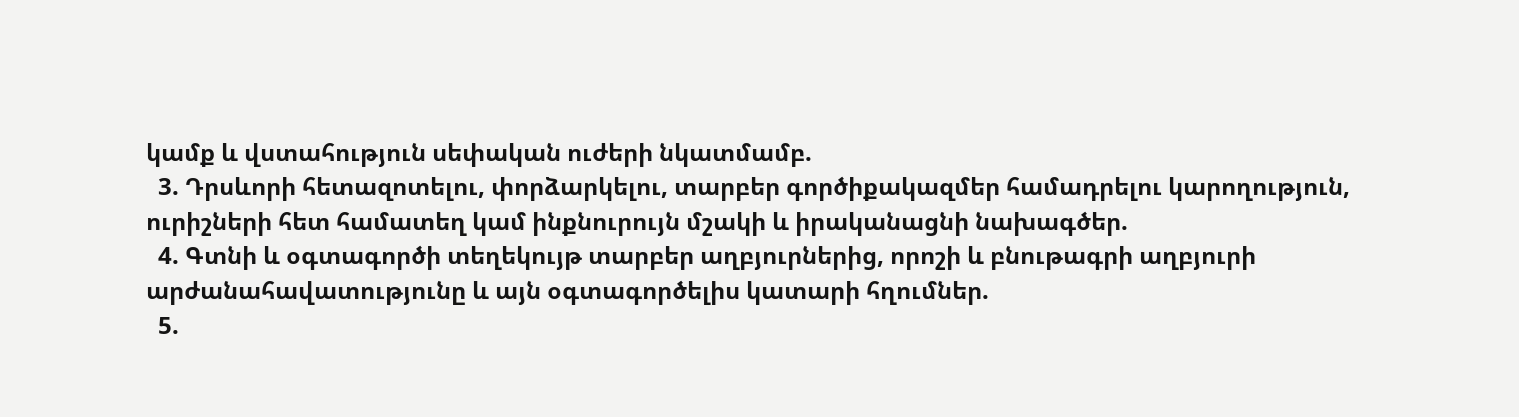կամք և վստահություն սեփական ուժերի նկատմամբ.
  3. Դրսևորի հետազոտելու, փորձարկելու, տարբեր գործիքակազմեր համադրելու կարողություն, ուրիշների հետ համատեղ կամ ինքնուրույն մշակի և իրականացնի նախագծեր.
  4. Գտնի և օգտագործի տեղեկույթ տարբեր աղբյուրներից, որոշի և բնութագրի աղբյուրի արժանահավատությունը և այն օգտագործելիս կատարի հղումներ.
  5.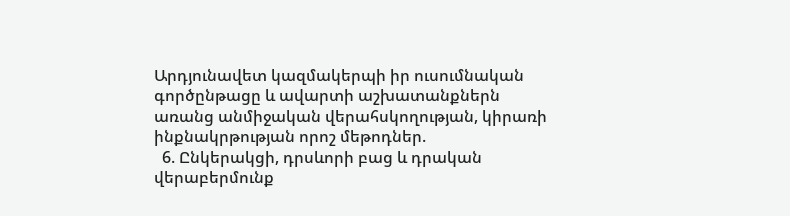Արդյունավետ կազմակերպի իր ուսումնական գործընթացը և ավարտի աշխատանքներն առանց անմիջական վերահսկողության, կիրառի ինքնակրթության որոշ մեթոդներ.
  6. Ընկերակցի, դրսևորի բաց և դրական վերաբերմունք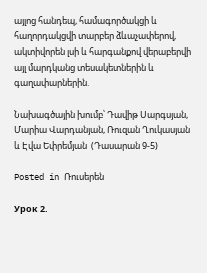այլոց հանդեպ, համագործակցի և հաղորդակցվի տարբեր ձևաչափերով, ակտիվորեն լսի և հարգանքով վերաբերվի այլ մարդկանց տեսակետներին և գաղափարներին.

Նախագծային խումբ՝ Դավիթ Սարգսյան, Մարիա Վարդանյան, Ռուզան Ղուկասյան և Էվա Եփրեմյան  (Դասարան 9-5)

Posted in Ռուսերեն

Урок 2.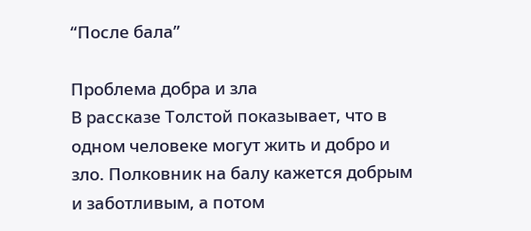“После бала”

Проблема добра и зла
В рассказе Толстой показывает, что в одном человеке могут жить и добро и зло. Полковник на балу кажется добрым и заботливым, а потом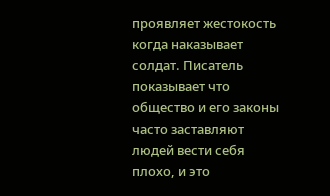проявляет жестокость когда наказывает солдат. Писатель показывает что общество и его законы часто заставляют людей вести себя плохо, и это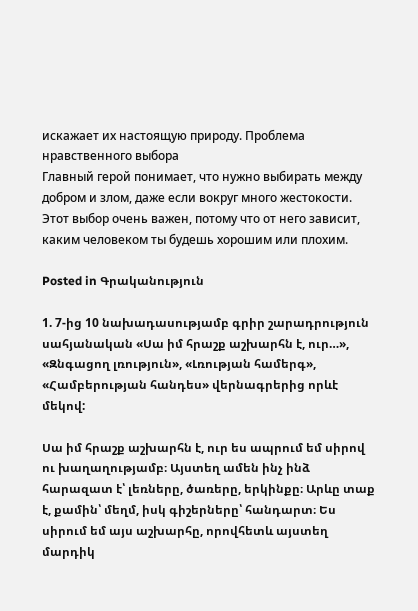искажает их настоящую природу. Проблема нравственного выбора
Главный герой понимает, что нужно выбирать между добром и злом, даже если вокруг много жестокости. Этот выбор очень важен, потому что от него зависит, каким человеком ты будешь хорошим или плохим.

Posted in Գրականություն

1. 7-ից 10 նախադասությամբ գրիր շարադրություն սահյանական «Սա իմ հրաշք աշխարհն է, ուր…», «Զնգացող լռություն», «Լռության համերգ», «Համբերության հանդես» վերնագրերից որևէ մեկով:

Սա իմ հրաշք աշխարհն է, ուր ես ապրում եմ սիրով ու խաղաղությամբ։ Այստեղ ամեն ինչ ինձ հարազատ է՝ լեռները, ծառերը, երկինքը։ Արևը տաք է, քամին՝ մեղմ, իսկ գիշերները՝ հանդարտ։ Ես սիրում եմ այս աշխարհը, որովհետև այստեղ մարդիկ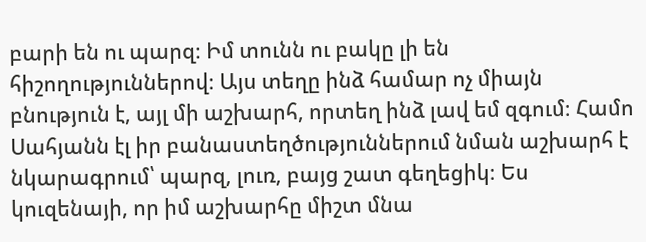բարի են ու պարզ։ Իմ տունն ու բակը լի են հիշողություններով։ Այս տեղը ինձ համար ոչ միայն բնություն է, այլ մի աշխարհ, որտեղ ինձ լավ եմ զգում։ Համո Սահյանն էլ իր բանաստեղծություններում նման աշխարհ է նկարագրում՝ պարզ, լուռ, բայց շատ գեղեցիկ։ Ես կուզենայի, որ իմ աշխարհը միշտ մնա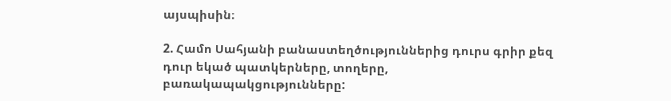այսպիսին։

2. Համո Սահյանի բանաստեղծություններից դուրս գրիր քեզ դուր եկած պատկերները, տողերը, բառակապակցությունները: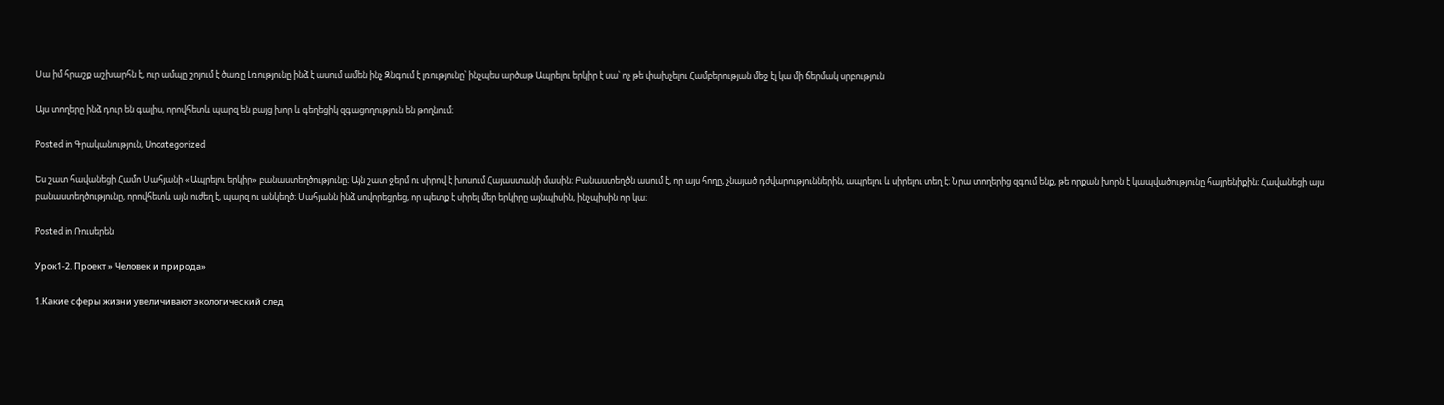Սա իմ հրաշք աշխարհն է, ուր ամպը շոյում է ծառը Լռությունը ինձ է ասում ամեն ինչ Զնգում է լռությունը՝ ինչպես արծաթ Ապրելու երկիր է սա՝ ոչ թե փախչելու Համբերության մեջ էլ կա մի ճերմակ սրբություն

Այս տողերը ինձ դուր են գալիս, որովհետև պարզ են բայց խոր և գեղեցիկ զգացողություն են թողնում։

Posted in Գրականություն, Uncategorized

Ես շատ հավանեցի Համո Սահյանի «Ապրելու երկիր» բանաստեղծությունը։ Այն շատ ջերմ ու սիրով է խոսում Հայաստանի մասին։ Բանաստեղծն ասում է, որ այս հողը, չնայած դժվարություններին, ապրելու և սիրելու տեղ է։ Նրա տողերից զգում ենք, թե որքան խորն է կապվածությունը հայրենիքին։ Հավանեցի այս բանաստեղծությունը, որովհետև այն ուժեղ է, պարզ ու անկեղծ։ Սահյանն ինձ սովորեցրեց, որ պետք է սիրել մեր երկիրը այնպիսին, ինչպիսին որ կա։

Posted in Ռուսերեն

Урок1-2. Проект » Человек и природа»

1.Какие сферы жизни увеличивают экологический след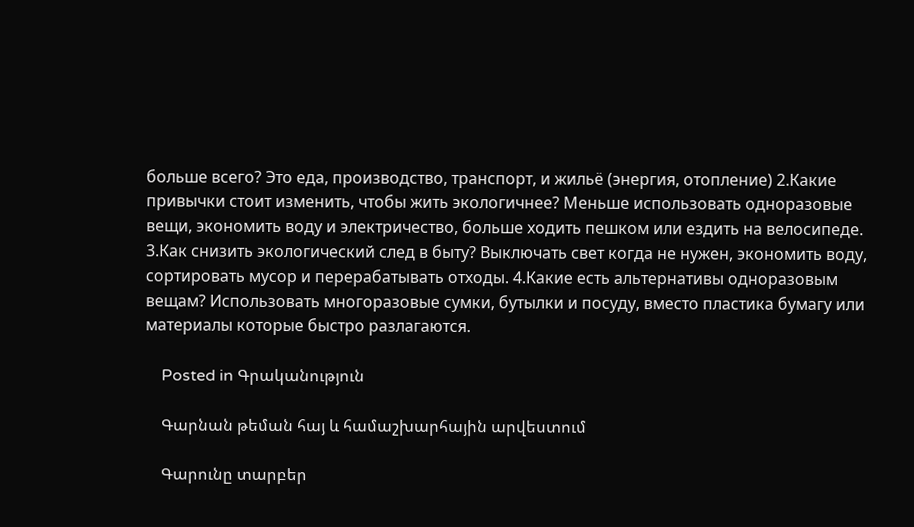больше всего? Это еда, производство, транспорт, и жильё (энергия, отопление) 2.Какие привычки стоит изменить, чтобы жить экологичнее? Меньше использовать одноразовые вещи, экономить воду и электричество, больше ходить пешком или ездить на велосипеде. 3.Как снизить экологический след в быту? Выключать свет когда не нужен, экономить воду, сортировать мусор и перерабатывать отходы. 4.Какие есть альтернативы одноразовым вещам? Использовать многоразовые сумки, бутылки и посуду, вместо пластика бумагу или материалы которые быстро разлагаются.

    Posted in Գրականություն

    Գարնան թեման հայ և համաշխարհային արվեստում

    Գարունը տարբեր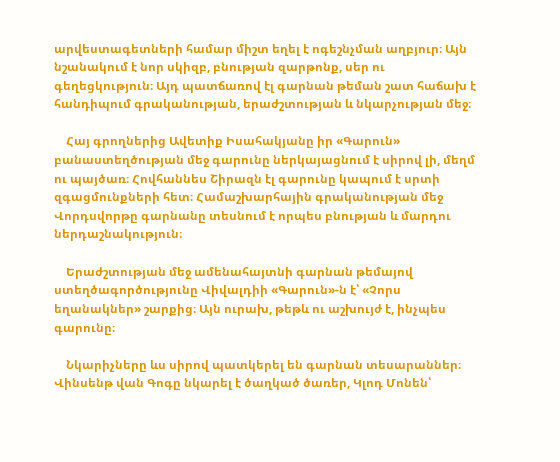արվեստագետների համար միշտ եղել է ոգեշնչման աղբյուր։ Այն նշանակում է նոր սկիզբ, բնության զարթոնք, սեր ու գեղեցկություն։ Այդ պատճառով էլ գարնան թեման շատ հաճախ է հանդիպում գրականության, երաժշտության և նկարչության մեջ։

    Հայ գրողներից Ավետիք Իսահակյանը իր «Գարուն» բանաստեղծության մեջ գարունը ներկայացնում է սիրով լի, մեղմ ու պայծառ։ Հովհաննես Շիրազն էլ գարունը կապում է սրտի զգացմունքների հետ։ Համաշխարհային գրականության մեջ Վորդսվորթը գարնանը տեսնում է որպես բնության և մարդու ներդաշնակություն։

    Երաժշտության մեջ ամենահայտնի գարնան թեմայով ստեղծագործությունը Վիվալդիի «Գարուն»-ն է՝ «Չորս եղանակներ» շարքից։ Այն ուրախ, թեթև ու աշխույժ է, ինչպես գարունը։

    Նկարիչները ևս սիրով պատկերել են գարնան տեսարաններ։ Վինսենթ վան Գոգը նկարել է ծաղկած ծառեր, Կլոդ Մոնեն՝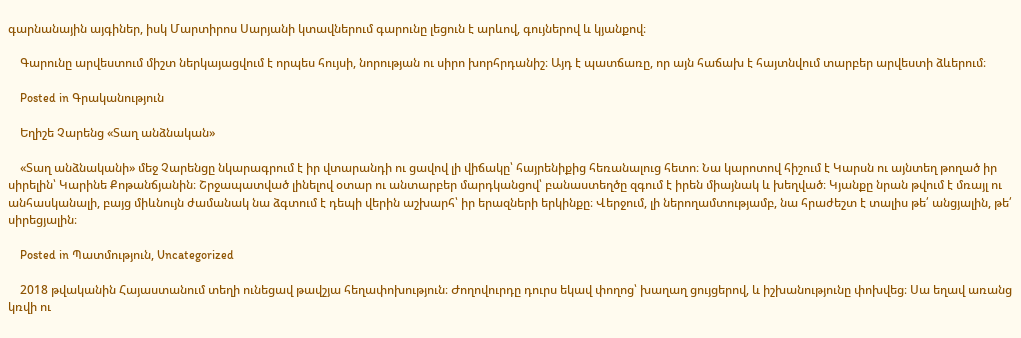գարնանային այգիներ, իսկ Մարտիրոս Սարյանի կտավներում գարունը լեցուն է արևով, գույներով և կյանքով։

    Գարունը արվեստում միշտ ներկայացվում է որպես հույսի, նորության ու սիրո խորհրդանիշ։ Այդ է պատճառը, որ այն հաճախ է հայտնվում տարբեր արվեստի ձևերում։

    Posted in Գրականություն

    Եղիշե Չարենց «Տաղ անձնական»

    «Տաղ անձնականի» մեջ Չարենցը նկարագրում է իր վտարանդի ու ցավով լի վիճակը՝ հայրենիքից հեռանալուց հետո։ Նա կարոտով հիշում է Կարսն ու այնտեղ թողած իր սիրելին՝ Կարինե Քոթանճյանին։ Շրջապատված լինելով օտար ու անտարբեր մարդկանցով՝ բանաստեղծը զգում է իրեն միայնակ և խեղված։ Կյանքը նրան թվում է մռայլ ու անհասկանալի, բայց միևնույն ժամանակ նա ձգտում է դեպի վերին աշխարհ՝ իր երազների երկինքը։ Վերջում, լի ներողամտությամբ, նա հրաժեշտ է տալիս թե՛ անցյալին, թե՛ սիրեցյալին։

    Posted in Պատմություն, Uncategorized

    2018 թվականին Հայաստանում տեղի ունեցավ թավշյա հեղափոխություն։ Ժողովուրդը դուրս եկավ փողոց՝ խաղաղ ցույցերով, և իշխանությունը փոխվեց։ Սա եղավ առանց կռվի ու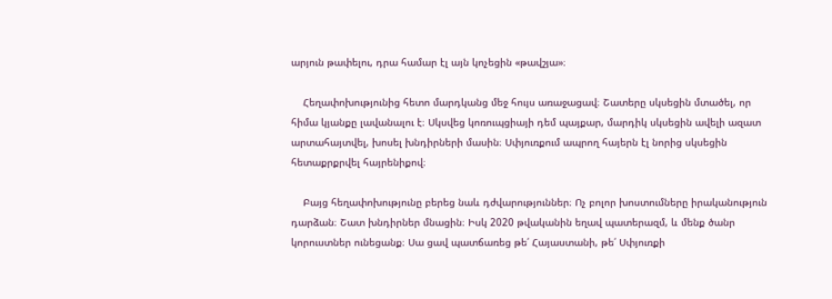արյուն թափելու, դրա համար էլ այն կոչեցին «թավշյա»։

    Հեղափոխությունից հետո մարդկանց մեջ հույս առաջացավ։ Շատերը սկսեցին մտածել, որ հիմա կյանքը լավանալու է։ Սկսվեց կոռուպցիայի դեմ պայքար, մարդիկ սկսեցին ավելի ազատ արտահայտվել, խոսել խնդիրների մասին։ Սփյուռքում ապրող հայերն էլ նորից սկսեցին հետաքրքրվել հայրենիքով։

    Բայց հեղափոխությունը բերեց նաև դժվարություններ։ Ոչ բոլոր խոստումները իրականություն դարձան։ Շատ խնդիրներ մնացին։ Իսկ 2020 թվականին եղավ պատերազմ, և մենք ծանր կորուստներ ունեցանք։ Սա ցավ պատճառեց թե՛ Հայաստանի, թե՛ Սփյուռքի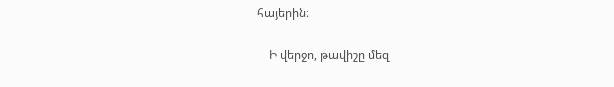հայերին։

    Ի վերջո, թավիշը մեզ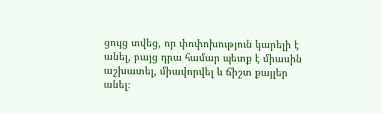ցույց տվեց, որ փոփոխություն կարելի է անել, բայց դրա համար պետք է միասին աշխատել, միավորվել և ճիշտ քայլեր անել։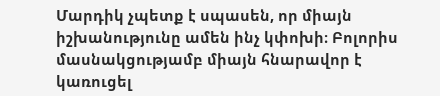Մարդիկ չպետք է սպասեն, որ միայն իշխանությունը ամեն ինչ կփոխի։ Բոլորիս մասնակցությամբ միայն հնարավոր է կառուցել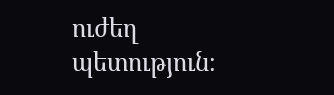ուժեղ պետություն։